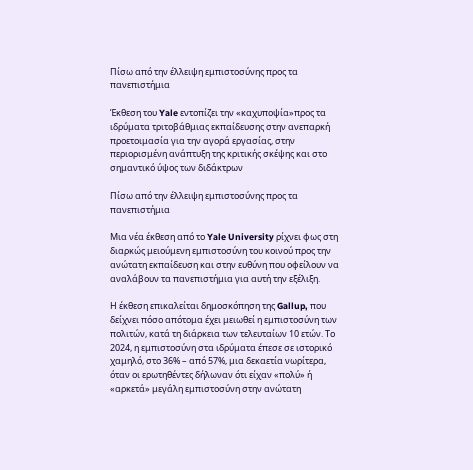Πίσω από την έλλειψη εμπιστοσύνης προς τα πανεπιστήμια

Έκθεση του Yale εντοπίζει την «καχυποψία»προς τα ιδρύματα τριτοβάθμιας εκπαίδευσης στην ανεπαρκή προετοιμασία για την αγορά εργασίας, στην περιορισμένη ανάπτυξη της κριτικής σκέψης και στο σημαντικό ύψος των διδάκτρων

Πίσω από την έλλειψη εμπιστοσύνης προς τα πανεπιστήμια

Μια νέα έκθεση από το Yale University ρίχνει φως στη διαρκώς μειούμενη εμπιστοσύνη του κοινού προς την ανώτατη εκπαίδευση και στην ευθύνη που οφείλουν να αναλάβουν τα πανεπιστήμια για αυτή την εξέλιξη.

Η έκθεση επικαλείται δημοσκόπηση της Gallup, που δείχνει πόσο απότομα έχει μειωθεί η εμπιστοσύνη των πολιτών, κατά τη διάρκεια των τελευταίων 10 ετών. Το 2024, η εμπιστοσύνη στα ιδρύματα έπεσε σε ιστορικό χαμηλό, στο 36% – από 57%, μια δεκαετία νωρίτερα, όταν οι ερωτηθέντες δήλωναν ότι είχαν «πολύ» ή «αρκετά» μεγάλη εμπιστοσύνη στην ανώτατη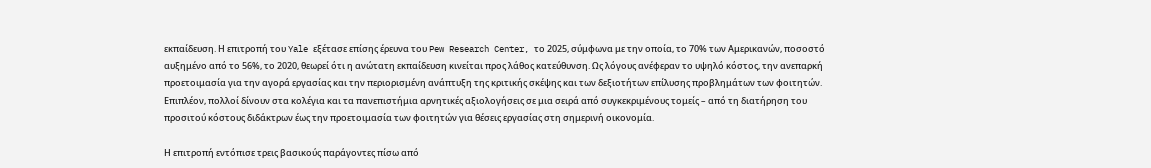εκπαίδευση. Η επιτροπή του Yale εξέτασε επίσης έρευνα του Pew Research Center, το 2025, σύμφωνα με την οποία, το 70% των Αμερικανών, ποσοστό αυξημένο από το 56%, το 2020, θεωρεί ότι η ανώτατη εκπαίδευση κινείται προς λάθος κατεύθυνση. Ως λόγους ανέφεραν το υψηλό κόστος, την ανεπαρκή προετοιμασία για την αγορά εργασίας και την περιορισμένη ανάπτυξη της κριτικής σκέψης και των δεξιοτήτων επίλυσης προβλημάτων των φοιτητών. Επιπλέον, πολλοί δίνουν στα κολέγια και τα πανεπιστήμια αρνητικές αξιολογήσεις σε μια σειρά από συγκεκριμένους τομείς – από τη διατήρηση του προσιτού κόστους διδάκτρων έως την προετοιμασία των φοιτητών για θέσεις εργασίας στη σημερινή οικονομία.

Η επιτροπή εντόπισε τρεις βασικούς παράγοντες πίσω από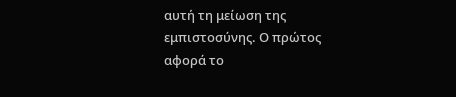αυτή τη μείωση της εμπιστοσύνης. Ο πρώτος αφορά το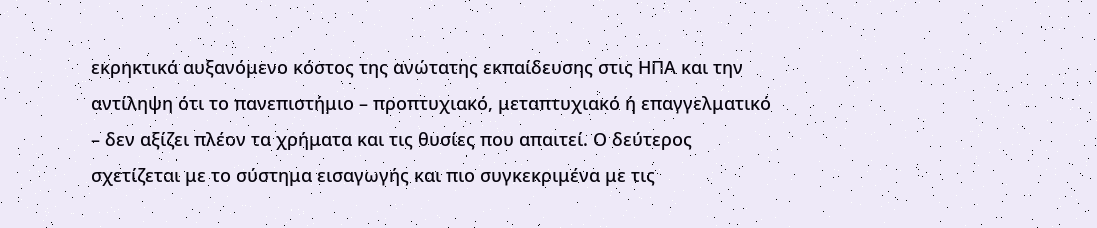εκρηκτικά αυξανόμενο κόστος της ανώτατης εκπαίδευσης στις ΗΠΑ και την αντίληψη ότι το πανεπιστήμιο – προπτυχιακό, μεταπτυχιακό ή επαγγελματικό – δεν αξίζει πλέον τα χρήματα και τις θυσίες που απαιτεί. Ο δεύτερος σχετίζεται με το σύστημα εισαγωγής και πιο συγκεκριμένα με τις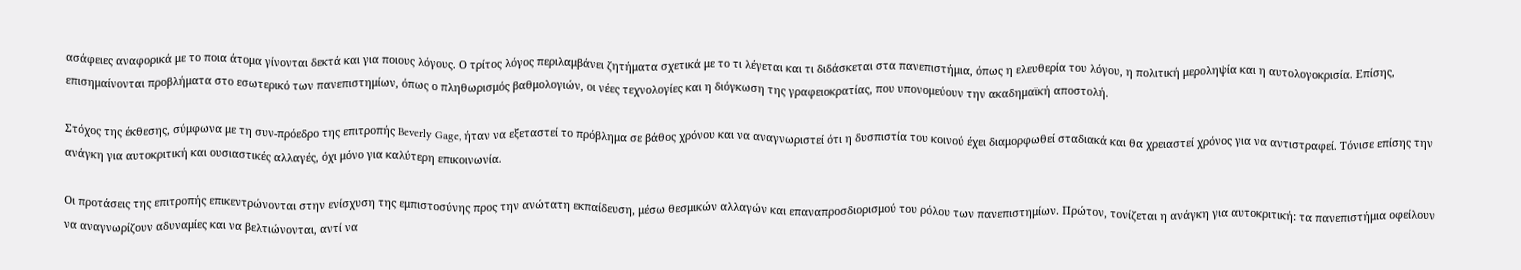ασάφειες αναφορικά με το ποια άτομα γίνονται δεκτά και για ποιους λόγους. Ο τρίτος λόγος περιλαμβάνει ζητήματα σχετικά με το τι λέγεται και τι διδάσκεται στα πανεπιστήμια, όπως η ελευθερία του λόγου, η πολιτική μεροληψία και η αυτολογοκρισία. Επίσης, επισημαίνονται προβλήματα στο εσωτερικό των πανεπιστημίων, όπως ο πληθωρισμός βαθμολογιών, οι νέες τεχνολογίες και η διόγκωση της γραφειοκρατίας, που υπονομεύουν την ακαδημαϊκή αποστολή.

Στόχος της έκθεσης, σύμφωνα με τη συν-πρόεδρο της επιτροπής Beverly Gage, ήταν να εξεταστεί το πρόβλημα σε βάθος χρόνου και να αναγνωριστεί ότι η δυσπιστία του κοινού έχει διαμορφωθεί σταδιακά και θα χρειαστεί χρόνος για να αντιστραφεί. Τόνισε επίσης την ανάγκη για αυτοκριτική και ουσιαστικές αλλαγές, όχι μόνο για καλύτερη επικοινωνία.

Οι προτάσεις της επιτροπής επικεντρώνονται στην ενίσχυση της εμπιστοσύνης προς την ανώτατη εκπαίδευση, μέσω θεσμικών αλλαγών και επαναπροσδιορισμού του ρόλου των πανεπιστημίων. Πρώτον, τονίζεται η ανάγκη για αυτοκριτική: τα πανεπιστήμια οφείλουν να αναγνωρίζουν αδυναμίες και να βελτιώνονται, αντί να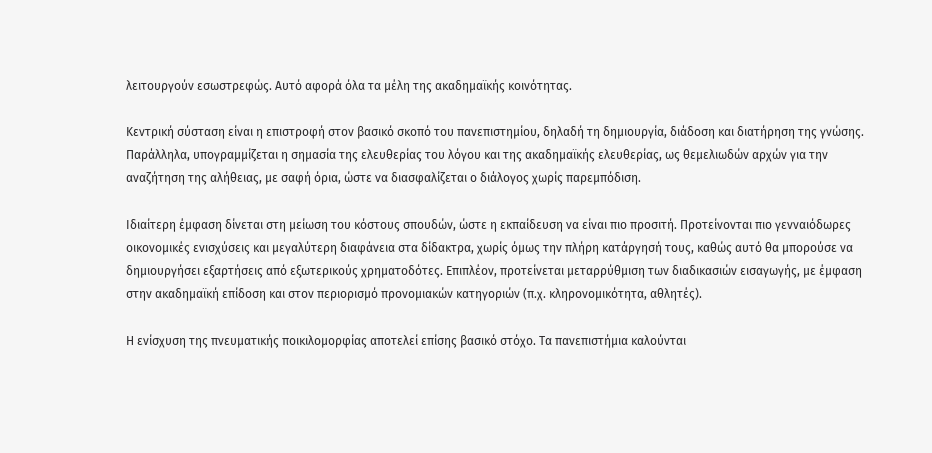λειτουργούν εσωστρεφώς. Αυτό αφορά όλα τα μέλη της ακαδημαϊκής κοινότητας.

Κεντρική σύσταση είναι η επιστροφή στον βασικό σκοπό του πανεπιστημίου, δηλαδή τη δημιουργία, διάδοση και διατήρηση της γνώσης. Παράλληλα, υπογραμμίζεται η σημασία της ελευθερίας του λόγου και της ακαδημαϊκής ελευθερίας, ως θεμελιωδών αρχών για την αναζήτηση της αλήθειας, με σαφή όρια, ώστε να διασφαλίζεται ο διάλογος χωρίς παρεμπόδιση.

Ιδιαίτερη έμφαση δίνεται στη μείωση του κόστους σπουδών, ώστε η εκπαίδευση να είναι πιο προσιτή. Προτείνονται πιο γενναιόδωρες οικονομικές ενισχύσεις και μεγαλύτερη διαφάνεια στα δίδακτρα, χωρίς όμως την πλήρη κατάργησή τους, καθώς αυτό θα μπορούσε να δημιουργήσει εξαρτήσεις από εξωτερικούς χρηματοδότες. Επιπλέον, προτείνεται μεταρρύθμιση των διαδικασιών εισαγωγής, με έμφαση στην ακαδημαϊκή επίδοση και στον περιορισμό προνομιακών κατηγοριών (π.χ. κληρονομικότητα, αθλητές).

Η ενίσχυση της πνευματικής ποικιλομορφίας αποτελεί επίσης βασικό στόχο. Τα πανεπιστήμια καλούνται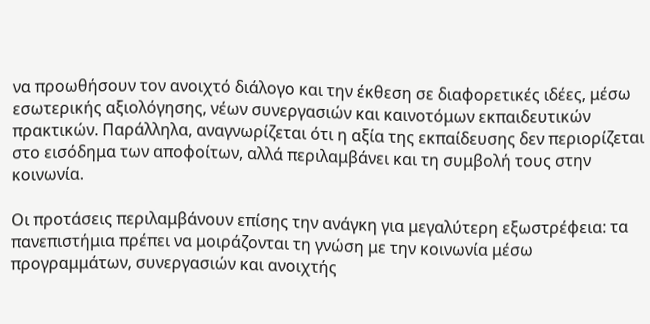να προωθήσουν τον ανοιχτό διάλογο και την έκθεση σε διαφορετικές ιδέες, μέσω εσωτερικής αξιολόγησης, νέων συνεργασιών και καινοτόμων εκπαιδευτικών πρακτικών. Παράλληλα, αναγνωρίζεται ότι η αξία της εκπαίδευσης δεν περιορίζεται στο εισόδημα των αποφοίτων, αλλά περιλαμβάνει και τη συμβολή τους στην κοινωνία.

Οι προτάσεις περιλαμβάνουν επίσης την ανάγκη για μεγαλύτερη εξωστρέφεια: τα πανεπιστήμια πρέπει να μοιράζονται τη γνώση με την κοινωνία μέσω προγραμμάτων, συνεργασιών και ανοιχτής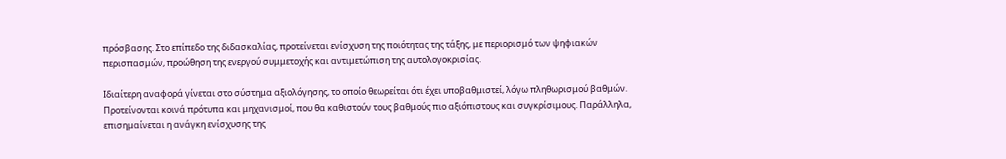πρόσβασης. Στο επίπεδο της διδασκαλίας, προτείνεται ενίσχυση της ποιότητας της τάξης, με περιορισμό των ψηφιακών περισπασμών, προώθηση της ενεργού συμμετοχής και αντιμετώπιση της αυτολογοκρισίας.

Ιδιαίτερη αναφορά γίνεται στο σύστημα αξιολόγησης, το οποίο θεωρείται ότι έχει υποβαθμιστεί, λόγω πληθωρισμού βαθμών. Προτείνονται κοινά πρότυπα και μηχανισμοί, που θα καθιστούν τους βαθμούς πιο αξιόπιστους και συγκρίσιμους. Παράλληλα, επισημαίνεται η ανάγκη ενίσχυσης της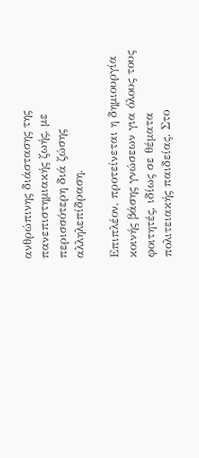ανθρώπινης διάστασης της πανεπιστημιακής ζωής, με περισσότερη διά ζώσης αλληλεπίδραση.

Επιπλέον, προτείνεται η δημιουργία κοινής βάσης γνώσεων για όλους τους φοιτητές, ιδίως σε θέματα πολιτειακής παιδείας. Στο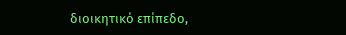διοικητικό επίπεδο,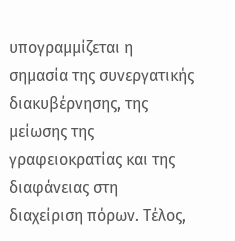υπογραμμίζεται η σημασία της συνεργατικής διακυβέρνησης, της μείωσης της γραφειοκρατίας και της διαφάνειας στη διαχείριση πόρων. Τέλος,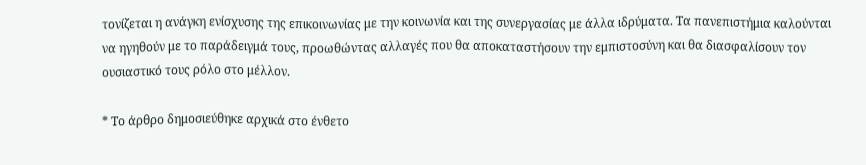τονίζεται η ανάγκη ενίσχυσης της επικοινωνίας με την κοινωνία και της συνεργασίας με άλλα ιδρύματα. Τα πανεπιστήμια καλούνται να ηγηθούν με το παράδειγμά τους, προωθώντας αλλαγές που θα αποκαταστήσουν την εμπιστοσύνη και θα διασφαλίσουν τον ουσιαστικό τους ρόλο στο μέλλον.

* Το άρθρο δημοσιεύθηκε αρχικά στο ένθετο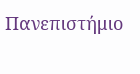Πανεπιστήμιο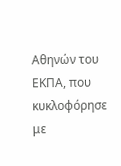Αθηνών του ΕΚΠΑ, που κυκλοφόρησε με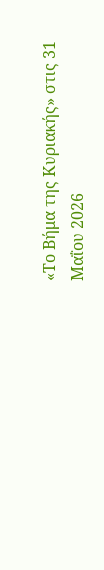«Το Βήμα της Κυριακής» στις 31 Μαΐου 2026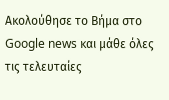Ακολούθησε το Βήμα στο Google news και μάθε όλες τις τελευταίες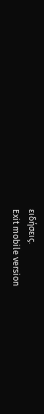ειδήσεις.
Exit mobile version